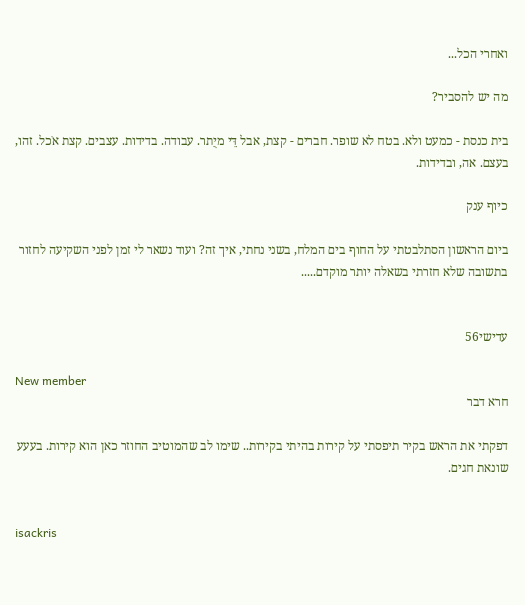ואחרי הכל...

מה יש להסביר?

בית כנסת - כמעט ולא. בטח לא שופר. חברים - קצת, אבל דֵּי מיֻתר. עבודה. בדידות. עצבים. קצת אֹכל. זהו, בעצם. אה, ובדידות.

כיוף ענק

ביום הראשון הסתלבטתי על החוף בים המלח, בשני נחתי, איך זה? ועוד נשאר לי זמן לפני השקיעה לחזור בתשובה שלא חזרתי בשאלה יותר מוקדם.....


עדישי56

New member
חרא דבר

דפקתי את הראש בקיר תיפסתי על קירות בהיתי בקירות.. שימו לב שהמוטיב החוזר כאן הוא קירות. בעעע שונאת חגים.


isackris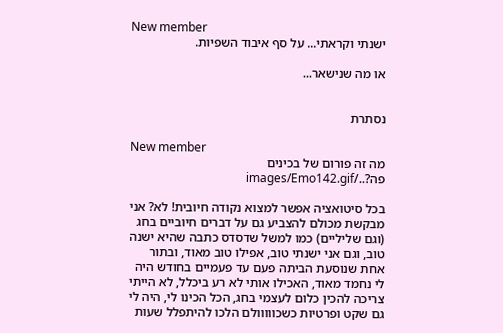New member
ישנתי וקראתי... על סף איבוד השפיות.

או מה שנישאר...


נסתרת

New member
מה זה פורום של בכינים פה?../images/Emo142.gif

בכל סיטואציה אפשר למצוא נקודה חיובית! לא? אני מבקשת מכולם להצביע גם על דברים חיוביים בחג (וגם שליליים) כמו למשל שדסדס כתבה שהיא ישנה טוב, וגם אני ישנתי טוב, אפילו טוב מאוד, ובתור אחת שנוסעת הביתה פעם עד פעמיים בחודש היה לי נחמד מאוד, האכילו אותי לא רע ביכלל, לא הייתי צריכה להכין כלום לעצמי בחג, הכל הכינו לי, היה לי גם שקט ופרטיות כשכווווולם הלכו להיתפלל שעות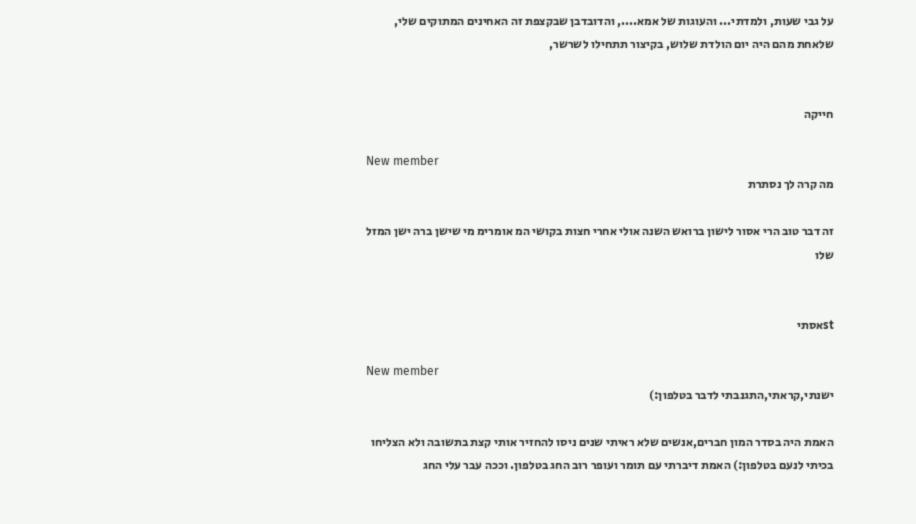על גבי שעות, ולמדתי... והעוגות של אמא...., והדובדבן שבקצפת זה האחינים המתוקים שלי, שלאחת מהם היה יום הולדת שלוש, בקיצור תתחילו לשרשר,


חייקה

New member
מה קרה לך נסתרת

זה דבר טוב הרי אסור לישון ברואש השנה אולי אחרי חצות בקושי המ אומרימ מי שישן ברה ישן המזל שלו


stאסתי

New member
ישנתי,קראתי,התגנבתי לדבר בטלפון:)

האמת היה בסדר המון חברים,אנשים שלא ראיתי שנים ניסו להחזיר אותי קצת בתשובה ולא הצליחו בכיתי לנעם בטלפון:) האמת דיברתי עם תומר ועופר רוב החג בטלפון. וככה עבר עלי החג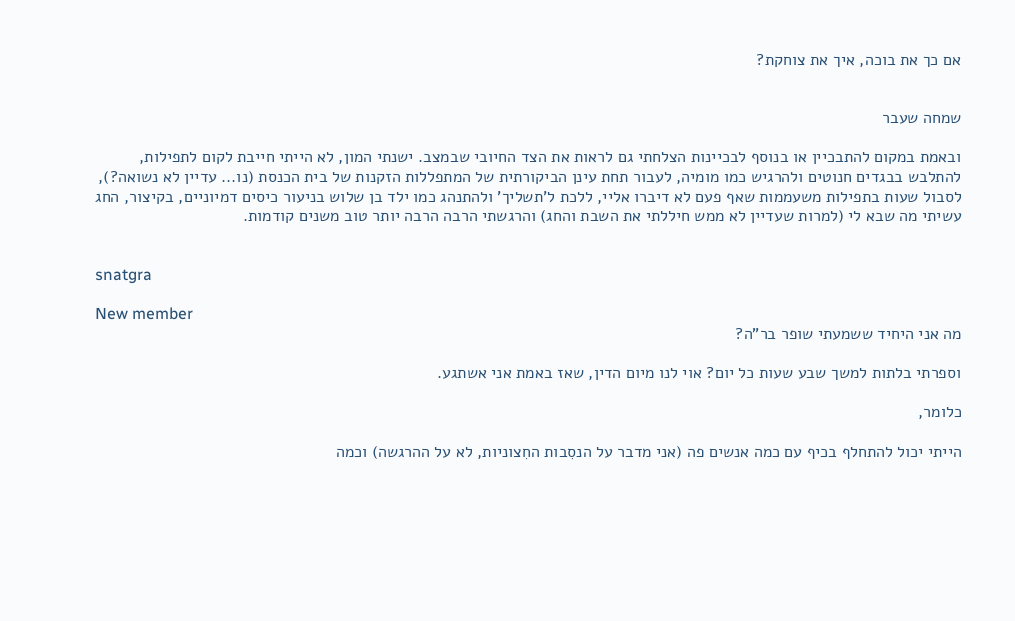אם כך את בוכה, איך את צוחקת?


שמחה שעבר

ובאמת במקום להתבכיין או בנוסף לבכיינות הצלחתי גם לראות את הצד החיובי שבמצב. ישנתי המון, לא הייתי חייבת לקום לתפילות, להתלבש בבגדים חנוטים ולהרגיש כמו מומיה, לעבור תחת עינן הביקורתית של המתפללות הזקנות של בית הכנסת (נו... עדיין לא נשואה?), לסבול שעות בתפילות משעממות שאף פעם לא דיברו אליי, ללכת ל'תשליך' ולהתנהג כמו ילד בן שלוש בניעור כיסים דמיוניים, בקיצור, החג עשיתי מה שבא לי (למרות שעדיין לא ממש חיללתי את השבת והחג) והרגשתי הרבה הרבה יותר טוב משנים קודמות.


snatgra

New member
מה אני היחיד ששמעתי שופר בר"ה?

וספרתי בלתות למשך שבע שעות כל יום? אוי לנו מיום הדין, שאז באמת אני אשתגע.

כלומר,

הייתי יכול להתחלף בכיף עם כמה אנשים פה (אני מדבר על הנסִבות החִצוניות, לא על ההרגשה) וכמה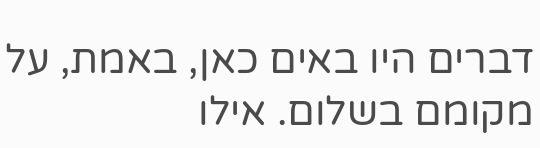דברים היו באים כאן, באמת, על מקומם בשלום. אילו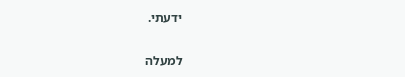ידעתי.

למעלה